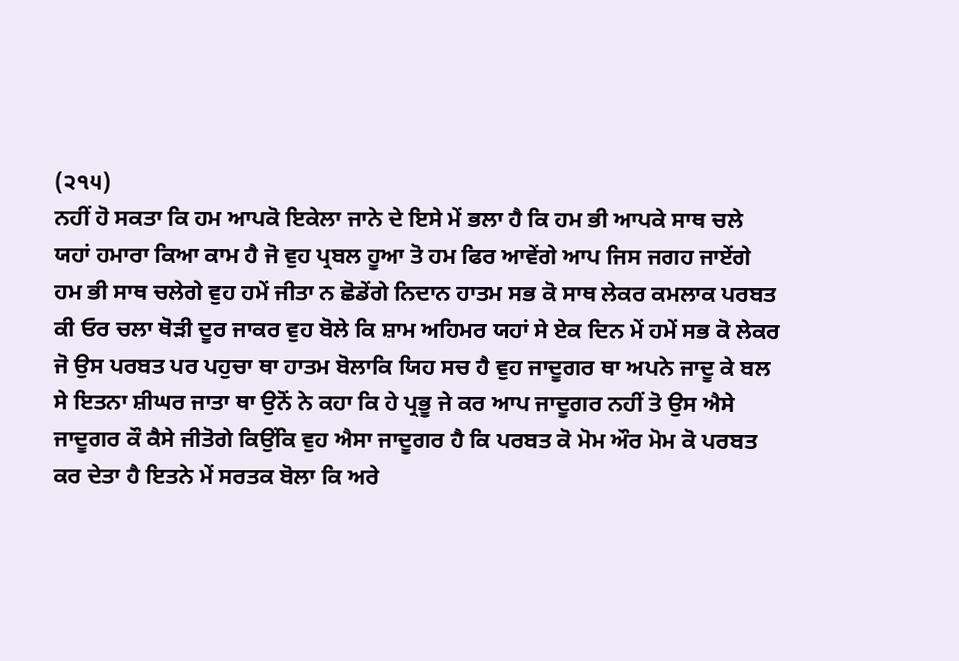(੨੧੫)
ਨਹੀਂ ਹੋ ਸਕਤਾ ਕਿ ਹਮ ਆਪਕੋ ਇਕੇਲਾ ਜਾਨੇ ਦੇ ਇਸੇ ਮੇਂ ਭਲਾ ਹੈ ਕਿ ਹਮ ਭੀ ਆਪਕੇ ਸਾਥ ਚਲੇ ਯਹਾਂ ਹਮਾਰਾ ਕਿਆ ਕਾਮ ਹੈ ਜੋ ਵੁਹ ਪ੍ਰਬਲ ਹੂਆ ਤੋ ਹਮ ਫਿਰ ਆਵੇਂਗੇ ਆਪ ਜਿਸ ਜਗਹ ਜਾਏਂਗੇ ਹਮ ਭੀ ਸਾਥ ਚਲੇਗੇ ਵੁਹ ਹਮੇਂ ਜੀਤਾ ਨ ਛੋਡੇਂਗੇ ਨਿਦਾਨ ਹਾਤਮ ਸਭ ਕੋ ਸਾਥ ਲੇਕਰ ਕਮਲਾਕ ਪਰਬਤ ਕੀ ਓਰ ਚਲਾ ਥੋੜੀ ਦੂਰ ਜਾਕਰ ਵੁਹ ਬੋਲੇ ਕਿ ਸ਼ਾਮ ਅਹਿਮਰ ਯਹਾਂ ਸੇ ਏਕ ਦਿਨ ਮੇਂ ਹਮੇਂ ਸਭ ਕੋ ਲੇਕਰ ਜੋ ਉਸ ਪਰਬਤ ਪਰ ਪਹੁਚਾ ਥਾ ਹਾਤਮ ਬੋਲਾਕਿ ਯਿਹ ਸਚ ਹੈ ਵੁਹ ਜਾਦੂਗਰ ਥਾ ਅਪਨੇ ਜਾਦੂ ਕੇ ਬਲ ਸੇ ਇਤਨਾ ਸ਼ੀਘਰ ਜਾਤਾ ਥਾ ਉਨੋਂ ਨੇ ਕਹਾ ਕਿ ਹੇ ਪ੍ਰਭੂ ਜੇ ਕਰ ਆਪ ਜਾਦੂਗਰ ਨਹੀਂ ਤੋ ਉਸ ਐਸੇ ਜਾਦੂਗਰ ਕੌ ਕੈਸੇ ਜੀਤੋਗੇ ਕਿਉਂਕਿ ਵੁਹ ਐਸਾ ਜਾਦੂਗਰ ਹੈ ਕਿ ਪਰਬਤ ਕੋ ਮੋਮ ਔਰ ਮੋਮ ਕੋ ਪਰਬਤ ਕਰ ਦੇਤਾ ਹੈ ਇਤਨੇ ਮੇਂ ਸਰਤਕ ਬੋਲਾ ਕਿ ਅਰੇ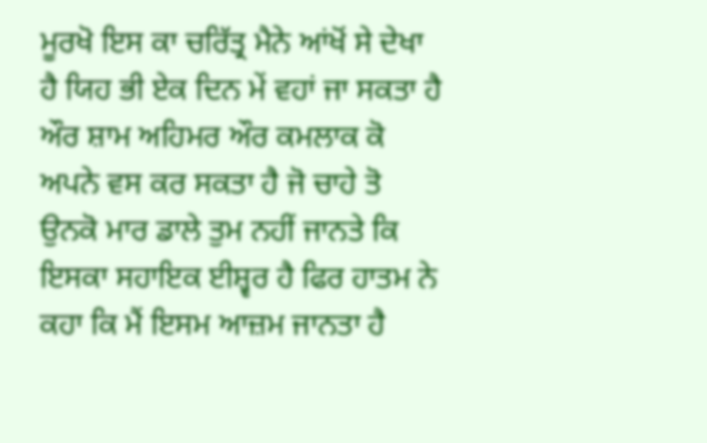ਮੂਰਖੋ ਇਸ ਕਾ ਚਰਿੱਤ੍ਰ ਮੈਨੇ ਆਂਖੋਂ ਸੇ ਦੇਖਾ ਹੈ ਯਿਹ ਭੀ ਏਕ ਦਿਨ ਮੇਂ ਵਹਾਂ ਜਾ ਸਕਤਾ ਹੈ ਔਰ ਸ਼ਾਮ ਅਹਿਮਰ ਔਰ ਕਮਲਾਕ ਕੋ ਅਪਨੇ ਵਸ ਕਰ ਸਕਤਾ ਹੈ ਜੋ ਚਾਹੇ ਤੋ ਉਨਕੋ ਮਾਰ ਡਾਲੇ ਤੁਮ ਨਹੀਂ ਜਾਨਤੇ ਕਿ ਇਸਕਾ ਸਹਾਇਕ ਈਸ਼੍ਵਰ ਹੈ ਫਿਰ ਹਾਤਮ ਨੇ ਕਹਾ ਕਿ ਮੈਂ ਇਸਮ ਆਜ਼ਮ ਜਾਨਤਾ ਹੈ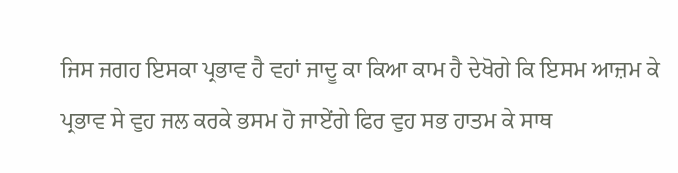ਜਿਸ ਜਗਹ ਇਸਕਾ ਪ੍ਰਭਾਵ ਹੈ ਵਹਾਂ ਜਾਦੂ ਕਾ ਕਿਆ ਕਾਮ ਹੈ ਦੇਖੋਗੇ ਕਿ ਇਸਮ ਆਜ਼ਮ ਕੇ ਪ੍ਰਭਾਵ ਸੇ ਵੁਹ ਜਲ ਕਰਕੇ ਭਸਮ ਹੋ ਜਾਏਂਗੇ ਫਿਰ ਵੁਹ ਸਭ ਹਾਤਮ ਕੇ ਸਾਥ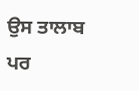ਉਸ ਤਾਲਾਬ ਪਰ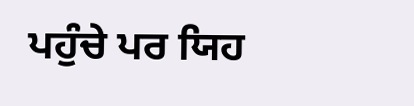ਪਹੁੰਚੇ ਪਰ ਯਿਹ